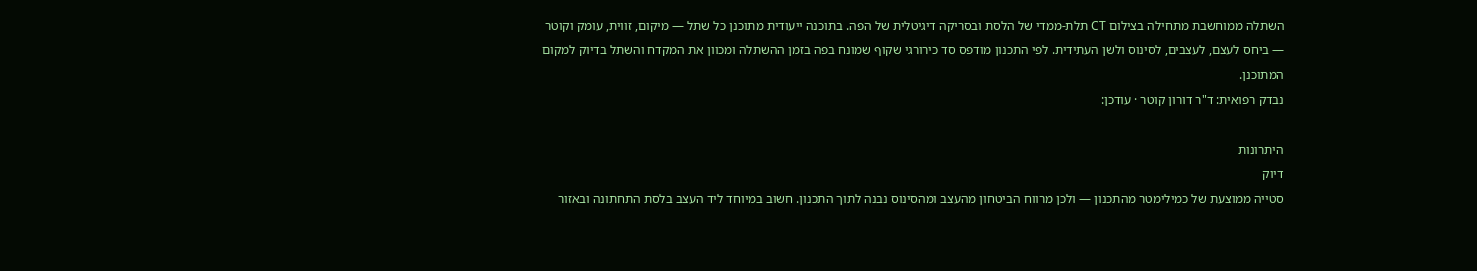השתלה ממוחשבת מתחילה בצילום CT תלת-ממדי של הלסת ובסריקה דיגיטלית של הפה. בתוכנה ייעודית מתוכנן כל שתל — מיקום, זווית, עומק וקוטר — ביחס לעצם, לעצבים, לסינוס ולשן העתידית. לפי התכנון מודפס סד כירורגי שקוף שמונח בפה בזמן ההשתלה ומכוון את המקדח והשתל בדיוק למקום המתוכנן.
נבדק רפואית: ד"ר דורון קוטר · עודכן:

היתרונות
דיוק
סטייה ממוצעת של כמילימטר מהתכנון — ולכן מרווח הביטחון מהעצב ומהסינוס נבנה לתוך התכנון. חשוב במיוחד ליד העצב בלסת התחתונה ובאזור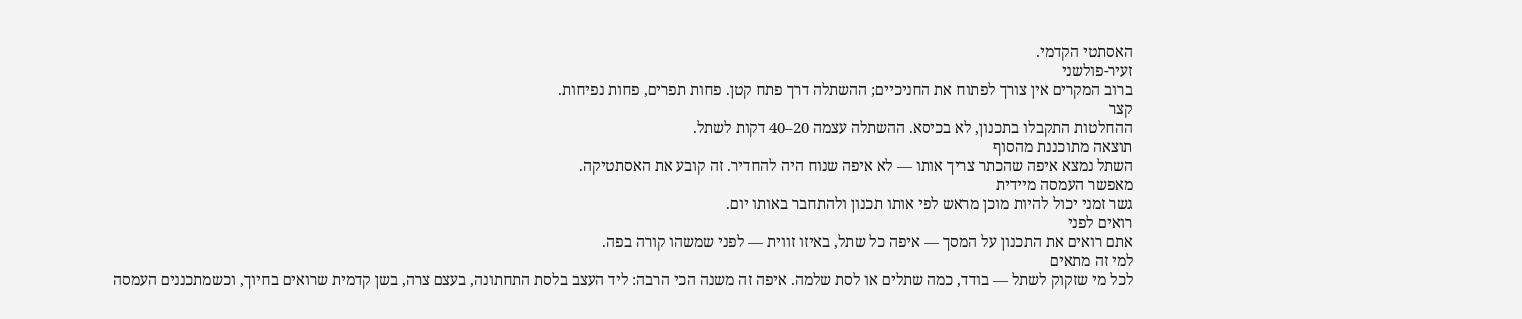האסתטי הקדמי.
זעיר-פולשני
ברוב המקרים אין צורך לפתוח את החניכיים; ההשתלה דרך פתח קטן. פחות תפרים, פחות נפיחות.
קצר
ההחלטות התקבלו בתכנון, לא בכיסא. ההשתלה עצמה 20–40 דקות לשתל.
תוצאה מתוכננת מהסוף
השתל נמצא איפה שהכתר צריך אותו — לא איפה שנוח היה להחדיר. זה קובע את האסתטיקה.
מאפשר העמסה מיידית
גשר זמני יכול להיות מוכן מראש לפי אותו תכנון ולהתחבר באותו יום.
רואים לפני
אתם רואים את התכנון על המסך — איפה כל שתל, באיזו זווית — לפני שמשהו קורה בפה.
למי זה מתאים
לכל מי שזקוק לשתל — בודד, כמה שתלים או לסת שלמה. איפה זה משנה הכי הרבה: ליד העצב בלסת התחתונה, בעצם צרה, בשן קדמית שרואים בחיוך, וכשמתכננים העמסה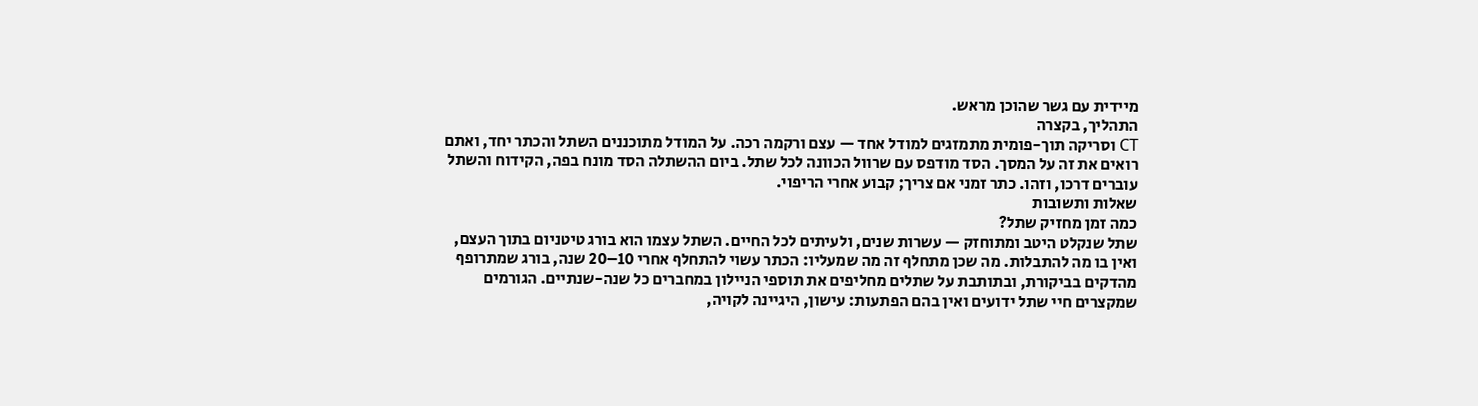מיידית עם גשר שהוכן מראש.
התהליך, בקצרה
CT וסריקה תוך-פומית מתמזגים למודל אחד — עצם ורקמה רכה. על המודל מתוכננים השתל והכתר יחד, ואתם רואים את זה על המסך. הסד מודפס עם שרוול הכוונה לכל שתל. ביום ההשתלה הסד מונח בפה, הקידוח והשתל עוברים דרכו, וזהו. כתר זמני אם צריך; קבוע אחרי הריפוי.
שאלות ותשובות
כמה זמן מחזיק שתל?
שתל שנקלט היטב ומתוחזק — עשרות שנים, ולעיתים לכל החיים. השתל עצמו הוא בורג טיטניום בתוך העצם, ואין בו מה להתבלות. מה שכן מתחלף זה מה שמעליו: הכתר עשוי להתחלף אחרי 10–20 שנה, בורג שמתרופף מהדקים בביקורת, ובתותבת על שתלים מחליפים את תוספי הניילון במחברים כל שנה-שנתיים. הגורמים שמקצרים חיי שתל ידועים ואין בהם הפתעות: עישון, היגיינה לקויה,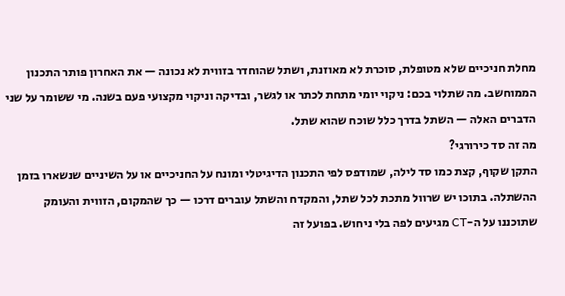מחלת חניכיים שלא מטופלת, סוכרת לא מאוזנת, ושתל שהוחדר בזווית לא נכונה — את האחרון פותר התכנון הממוחשב. מה שתלוי בכם: ניקוי יומי מתחת לכתר או לגשר, ובדיקה וניקוי מקצועי פעם בשנה. מי ששומר על שני הדברים האלה — השתל בדרך כלל שוכח שהוא שתל.
מה זה סד כירורגי?
התקן שקוף, קצת כמו סד לילה, שמודפס לפי התכנון הדיגיטלי ומונח על החניכיים או על השיניים שנשארו בזמן ההשתלה. בתוכו יש שרוול מתכת לכל שתל, והמקדח והשתל עוברים דרכו — כך שהמקום, הזווית והעומק שתוכננו על ה-CT מגיעים לפה בלי ניחוש. בפועל זה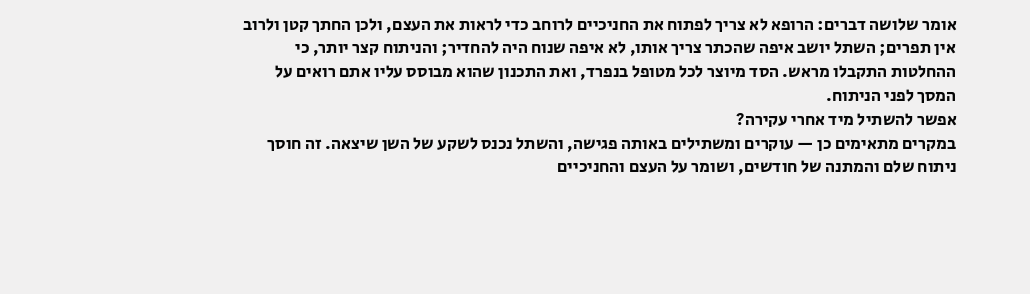אומר שלושה דברים: הרופא לא צריך לפתוח את החניכיים לרוחב כדי לראות את העצם, ולכן החתך קטן ולרוב אין תפרים; השתל יושב איפה שהכתר צריך אותו, לא איפה שנוח היה להחדיר; והניתוח קצר יותר, כי ההחלטות התקבלו מראש. הסד מיוצר לכל מטופל בנפרד, ואת התכנון שהוא מבוסס עליו אתם רואים על המסך לפני הניתוח.
אפשר להשתיל מיד אחרי עקירה?
במקרים מתאימים כן — עוקרים ומשתילים באותה פגישה, והשתל נכנס לשקע של השן שיצאה. זה חוסך ניתוח שלם והמתנה של חודשים, ושומר על העצם והחניכיים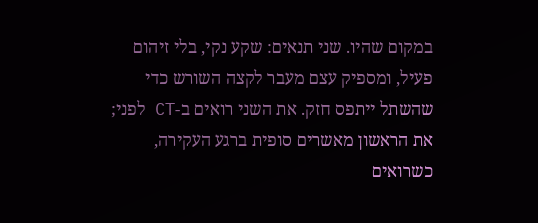במקום שהיו. שני תנאים: שקע נקי, בלי זיהום פעיל, ומספיק עצם מעבר לקצה השורש כדי שהשתל ייתפס חזק. את השני רואים ב-CT לפני; את הראשון מאשרים סופית ברגע העקירה, כשרואים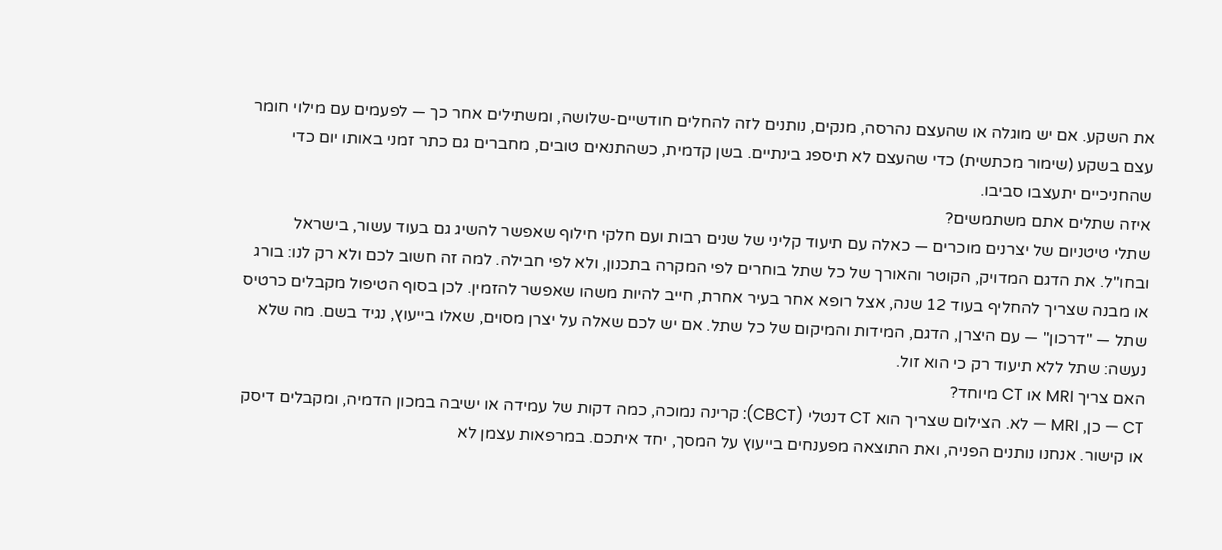את השקע. אם יש מוגלה או שהעצם נהרסה, מנקים, נותנים לזה להחלים חודשיים-שלושה, ומשתילים אחר כך — לפעמים עם מילוי חומר עצם בשקע (שימור מכתשית) כדי שהעצם לא תיספג בינתיים. בשן קדמית, כשהתנאים טובים, מחברים גם כתר זמני באותו יום כדי שהחניכיים יתעצבו סביבו.
איזה שתלים אתם משתמשים?
שתלי טיטניום של יצרנים מוכרים — כאלה עם תיעוד קליני של שנים רבות ועם חלקי חילוף שאפשר להשיג גם בעוד עשור, בישראל ובחו"ל. את הדגם המדויק, הקוטר והאורך של כל שתל בוחרים לפי המקרה בתכנון, ולא לפי חבילה. למה זה חשוב לכם ולא רק לנו: בורג או מבנה שצריך להחליף בעוד 12 שנה, אצל רופא אחר בעיר אחרת, חייב להיות משהו שאפשר להזמין. לכן בסוף הטיפול מקבלים כרטיס שתל — "דרכון" — עם היצרן, הדגם, המידות והמיקום של כל שתל. אם יש לכם שאלה על יצרן מסוים, שאלו בייעוץ, נגיד בשם. מה שלא נעשה: שתל ללא תיעוד רק כי הוא זול.
האם צריך MRI או CT מיוחד?
CT — כן, MRI — לא. הצילום שצריך הוא CT דנטלי (CBCT): קרינה נמוכה, כמה דקות של עמידה או ישיבה במכון הדמיה, ומקבלים דיסק או קישור. אנחנו נותנים הפניה, ואת התוצאה מפענחים בייעוץ על המסך, יחד איתכם. במרפאות עצמן לא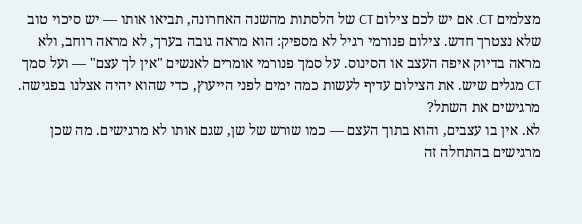מצלמים CT. אם יש לכם צילום CT של הלסתות מהשנה האחרונה, תביאו אותו — יש סיכוי טוב שלא נצטרך חדש. צילום פנורמי רגיל לא מספיק: הוא מראה גובה בערך, לא מראה רוחב, ולא מראה בדיוק איפה העצב או הסינוס. על סמך פנורמי אומרים לאנשים "אין לך עצם" — ועל סמך CT מגלים שיש. את הצילום עדיף לעשות כמה ימים לפני הייעוץ, כדי שהוא יהיה אצלנו בפגישה.
מרגישים את השתל?
לא. אין בו עצבים, והוא בתוך העצם — כמו שורש של שן, שגם אותו לא מרגישים. מה שכן מרגישים בהתחלה זה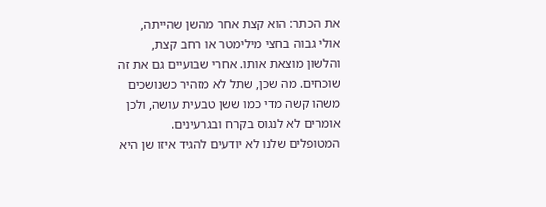את הכתר: הוא קצת אחר מהשן שהייתה, אולי גבוה בחצי מילימטר או רחב קצת, והלשון מוצאת אותו. אחרי שבועיים גם את זה שוכחים. מה שכן, שתל לא מזהיר כשנושכים משהו קשה מדי כמו ששן טבעית עושה, ולכן אומרים לא לנגוס בקרח ובגרעינים. המטופלים שלנו לא יודעים להגיד איזו שן היא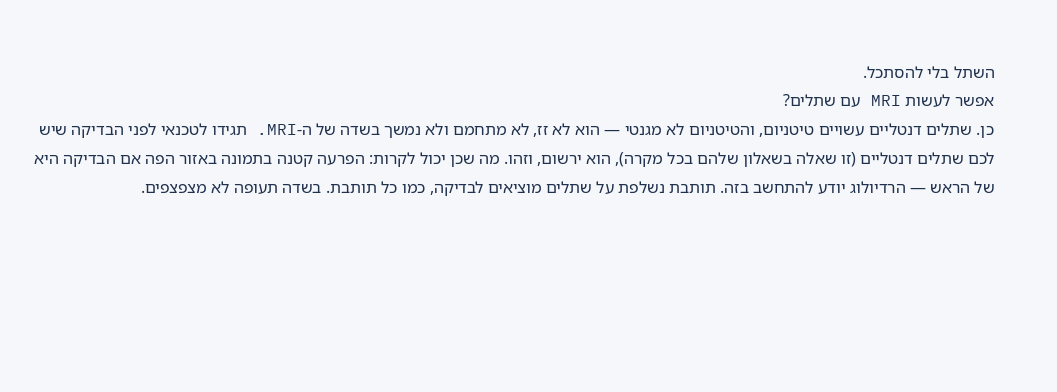השתל בלי להסתכל.
אפשר לעשות MRI עם שתלים?
כן. שתלים דנטליים עשויים טיטניום, והטיטניום לא מגנטי — הוא לא זז, לא מתחמם ולא נמשך בשדה של ה-MRI. תגידו לטכנאי לפני הבדיקה שיש לכם שתלים דנטליים (זו שאלה בשאלון שלהם בכל מקרה), הוא ירשום, וזהו. מה שכן יכול לקרות: הפרעה קטנה בתמונה באזור הפה אם הבדיקה היא של הראש — הרדיולוג יודע להתחשב בזה. תותבת נשלפת על שתלים מוציאים לבדיקה, כמו כל תותבת. בשדה תעופה לא מצפצפים.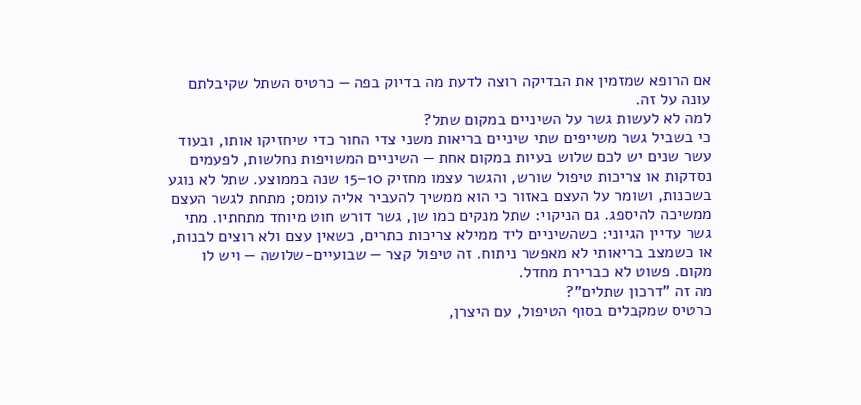אם הרופא שמזמין את הבדיקה רוצה לדעת מה בדיוק בפה — כרטיס השתל שקיבלתם עונה על זה.
למה לא לעשות גשר על השיניים במקום שתל?
כי בשביל גשר משייפים שתי שיניים בריאות משני צדי החור כדי שיחזיקו אותו, ובעוד עשר שנים יש לכם שלוש בעיות במקום אחת — השיניים המשויפות נחלשות, לפעמים נסדקות או צריכות טיפול שורש, והגשר עצמו מחזיק 10–15 שנה בממוצע. שתל לא נוגע בשכנות, ושומר על העצם באזור כי הוא ממשיך להעביר אליה עומס; מתחת לגשר העצם ממשיכה להיספג. גם הניקוי: שתל מנקים כמו שן, גשר דורש חוט מיוחד מתחתיו. מתי גשר עדיין הגיוני: כשהשיניים ליד ממילא צריכות כתרים, כשאין עצם ולא רוצים לבנות, או כשמצב בריאותי לא מאפשר ניתוח. זה טיפול קצר — שבועיים-שלושה — ויש לו מקום. פשוט לא כברירת מחדל.
מה זה "דרכון שתלים"?
כרטיס שמקבלים בסוף הטיפול, עם היצרן,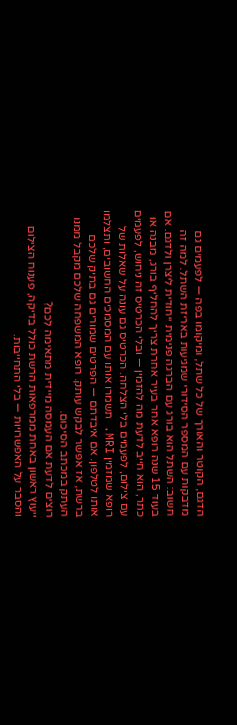הדגם, הקוטר והאורך של כל שתל, ומיקומו בפה — לפעמים גם מדבקות עם המספר הסידורי שמגיעות באריזת השתל. למה זה חשוב: השתל הוא בורג עם הברגה פנימית ייחודית ליצרן ולדגם. אם בעוד 15 שנה רופא אחר בעיר אחרת צריך להחליף בורג, מבנה או כתר, הוא חייב לדעת מה להזמין — ובלי הכרטיס זה ניחוש, לפעמים עם צילום, לפעמים בלי הצלחה. הכרטיס גם עונה על שאלות של רופא שמזמין MRI. תשמרו אותו עם המסמכים החשובים, ותצלמו אותו לטלפון. אם איבדתם — הפרטים שמורים גם בתיק שלכם ברשת, אז אפשר לבקש עותק. רופא המשפחה שלכם מקבל ממנו העתק במכתב הסיכום.
רוצים לדעת אם העמסה מיידית מתאימה לכם?
ייעוץ ראשון באחת ממרפאות הרשת כולל בדיקה, פענוח הצילום והסבר על האפשרויות — בלי התחייבות.